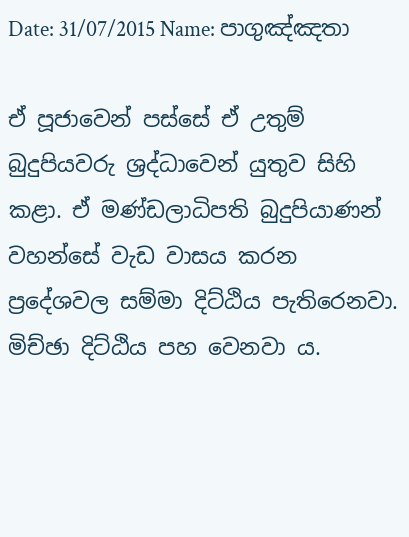Date: 31/07/2015 Name: පාගුඤ්ඤතා

ඒ පූජාවෙන් පස්සේ ඒ උතුම් බුදුපියවරු ශ්‍රද්ධාවෙන් යුතුව සිහි කළා. ඒ මණ්ඩලාධිපති බුදුපියාණන් වහන්සේ වැඩ වාසය කරන ප්‍රදේශවල සම්මා දිට්ඨිය පැතිරෙනවා. මිච්ඡා දිට්ඨිය පහ වෙනවා ය.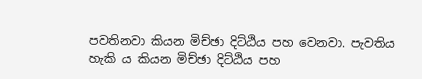පවතිනවා කියන මිච්ඡා දිට්ඨිය පහ වෙනවා. පැවතිය හැකි ය කියන මිච්ඡා දිට්ඨිය පහ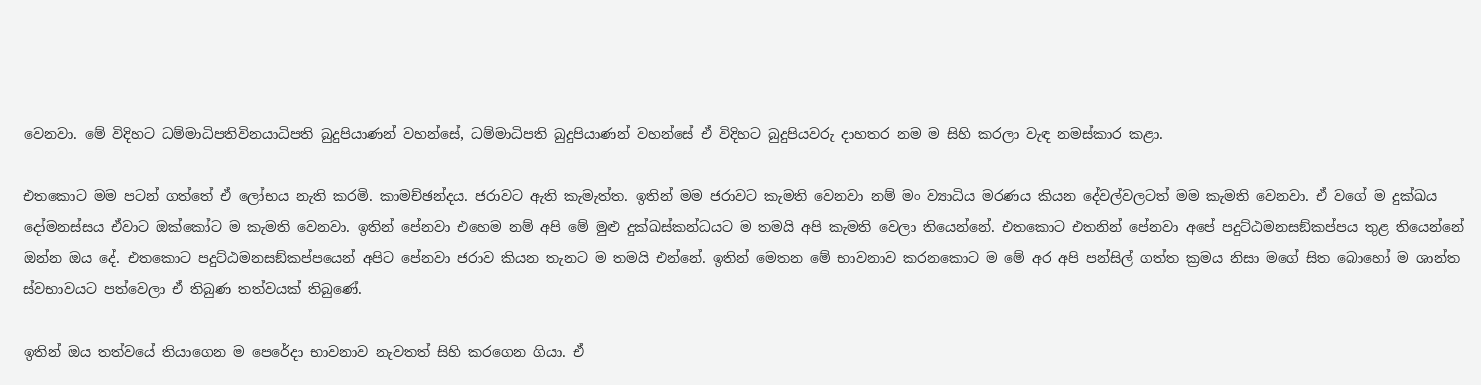වෙනවා. මේ විදිහට ධම්මාධිපතිවිනයාධිපති බුදුපියාණන් වහන්සේ, ධම්මාධිපති බුදුපියාණන් වහන්සේ ඒ විදිහට බුදුපියවරු දාහතර නම ම සිහි කරලා වැඳ නමස්කාර කළා.

එතකොට මම පටන් ගත්තේ ඒ ලෝභය නැති කරමි. කාමච්ඡන්දය. ජරාවට ඇති කැමැත්ත. ඉතින් මම ජරාවට කැමති වෙනවා නම් මං ව්‍යාධිය මරණය කියන දේවල්වලටත් මම කැමති වෙනවා. ඒ වගේ ම දුක්ඛය දෝමනස්සය ඒවාට ඔක්කෝට ම කැමති වෙනවා. ඉතින් පේනවා එහෙම නම් අපි මේ මුළු දුක්ඛස්කන්ධයට ම තමයි අපි කැමති වෙලා තියෙන්නේ. එතකොට එතනින් පේනවා අපේ පදුට්ඨමනසඞ්කප්පය තුළ තියෙන්නේ ඔන්න ඔය දේ. එතකොට පදුට්ඨමනසඞ්කප්පයෙන් අපිට පේනවා ජරාව කියන තැනට ම තමයි එන්නේ. ඉතින් මෙතන මේ භාවනාව කරනකොට ම මේ අර අපි පන්සිල් ගත්ත ක්‍රමය නිසා මගේ සිත බොහෝ ම ශාන්ත ස්වභාවයට පත්වෙලා ඒ තිබුණ තත්වයක් තිබුණේ.

ඉතින් ඔය තත්වයේ තියාගෙන ම පෙරේදා භාවනාව නැවතත් සිහි කරගෙන ගියා. ඒ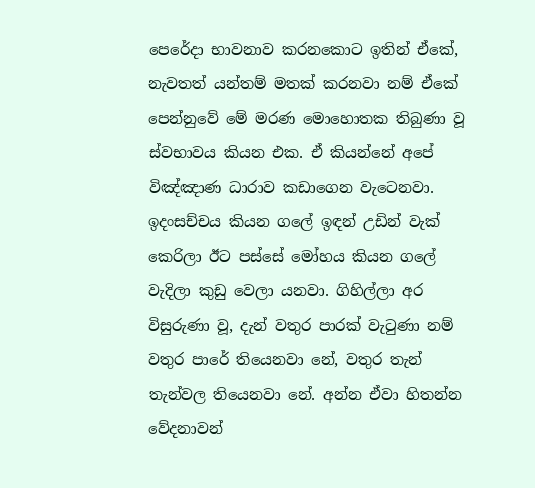පෙරේදා භාවනාව කරනකොට ඉතින් ඒකේ, නැවතත් යන්තම් මතක් කරනවා නම් ඒකේ පෙන්නුවේ මේ මරණ මොහොතක තිබුණා වූ ස්වභාවය කියන එක. ඒ කියන්නේ අපේ විඤ්ඤාණ ධාරාව කඩාගෙන වැටෙනවා. ඉදංසච්චය කියන ගලේ ඉඳන් උඩින් වැක් කෙරිලා ඊට පස්සේ මෝහය කියන ගලේ වැදිලා කුඩු වෙලා යනවා. ගිහිල්ලා අර විසුරුණා වූ, දැන් වතුර පාරක් වැටුණා නම් වතුර පාරේ තියෙනවා නේ, වතුර තැන් තැන්වල තියෙනවා නේ. අන්න ඒවා හිතන්න වේදනාවන්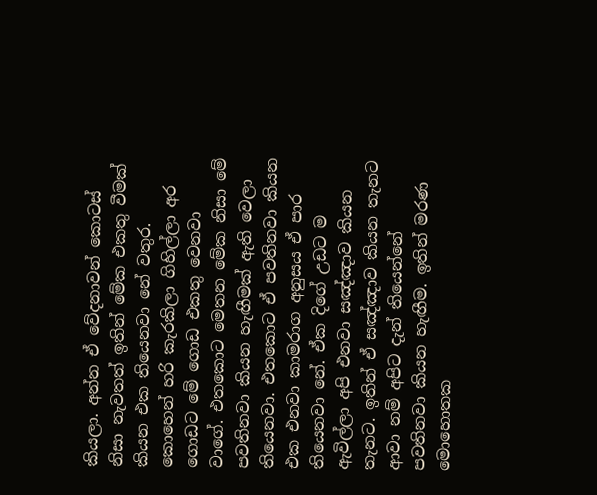කියලා. අන්න ඒ වේදනාවන් කොටස් නිසා නැවතත් ඉතින් මේක එකතු වීමක් කියන එක තියෙනවා නේ වතුර. කොහෙන් හරි කැරකිලා ගිහිල්ලා අර ගොඩට මේ ගොඩ එකතු වෙනවා වාගේ. එතකොට මෙතන මේක නිසා මේ පවතිනවා කියන හැඟීමක් ඇති වෙලා තියෙනවා. එතකොට ඒ පවතිනවා කියන එක එනවා කාමරාග අනුසය ඒ පාර තියෙනවා නේ. ඒක දිගේ උඩට ම ඇවිල්ලා අපි එනවා සඤ්ඤාව කියන තැනට. ඉතින් ඒ සඤ්ඤාව කියන තැනට ආවා නම් අපිට දැන් තියෙන්නේ පවතිනවා කියන හැඟීම. ඉතින් මරණ මොහොතක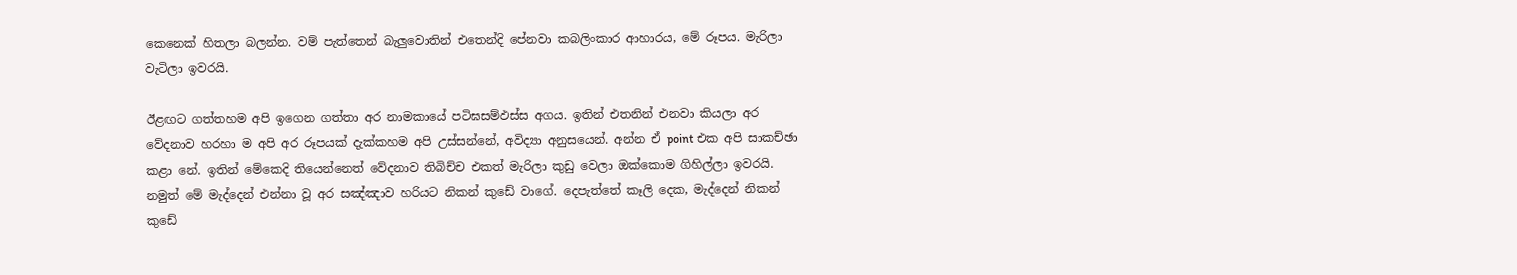කෙනෙක් හිතලා බලන්න. වම් පැත්තෙන් බැලුවොතින් එතෙන්දි පේනවා කබලිංකාර ආහාරය, මේ රූපය. මැරිලා වැටිලා ඉවරයි.

ඊළඟට ගත්තහම අපි ඉගෙන ගත්තා අර නාමකායේ පටිඝසම්‌ඵස්‌ස අගය. ඉතින් එතනින් එනවා කියලා අර වේදනාව හරහා ම අපි අර රූපයක් දැක්කහම අපි උස්සන්නේ, අවිද්‍යා අනුසයෙන්. අන්න ඒ point එක අපි සාකච්ඡා කළා නේ. ඉතින් මේකෙදි තියෙන්නෙත් වේදනාව තිබිච්ච එකත් මැරිලා කුඩු වෙලා ඔක්කොම ගිහිල්ලා ඉවරයි. නමුත් මේ මැද්දෙන් එන්නා වූ අර සඤ්ඤාව හරියට නිකන් කුඩේ වාගේ. දෙපැත්තේ කෑලි දෙක, මැද්දෙන් නිකන් කුඩේ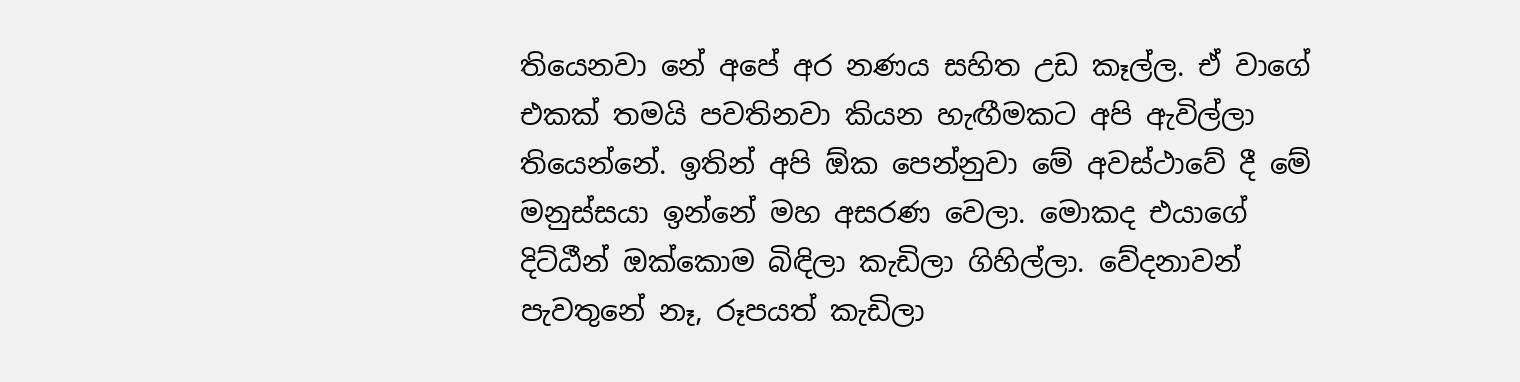තියෙනවා නේ අපේ අර නණය සහිත උඩ කෑල්ල. ඒ වාගේ එකක් තමයි පවතිනවා කියන හැඟීමකට අපි ඇවිල්ලා තියෙන්නේ. ඉතින් අපි ඕක පෙන්නුවා මේ අවස්ථාවේ දී මේ මනුස්සයා ඉන්නේ මහ අසරණ වෙලා. මොකද එයාගේ දිට්ඨීන් ඔක්කොම බිඳිලා කැඩිලා ගිහිල්ලා. වේදනාවන් පැවතුනේ නෑ, රූපයත් කැඩිලා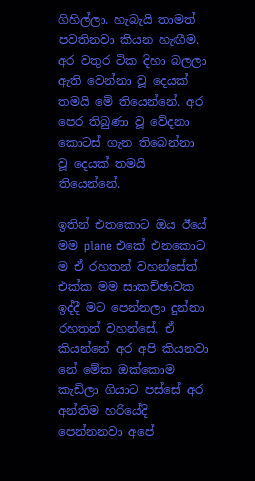ගිහිල්ලා. හැබැයි තාමත් පවතිනවා කියන හැඟීම. අර වතුර ටික දිහා බලලා ඇති වෙන්නා වූ දෙයක් තමයි මේ තියෙන්නේ. අර පෙර තිබුණා වූ වේදනා කොටස් ගැන තිබෙන්නා වූ දෙයක් තමයි තියෙන්නේ.

ඉතින් එතකොට ඔය ඊයේ මම plane එකේ එනකොට ම ඒ රහතන් වහන්සේත් එක්ක මම සාකච්ඡාවක ඉද්දී මට පෙන්නලා දුන්නා රහතන් වහන්සේ. ඒ කියන්නේ අර අපි කියනවා නේ මේක ඔක්කොම කැඩිලා ගියාට පස්සේ අර අන්තිම හරියේදි පෙන්නනවා අපේ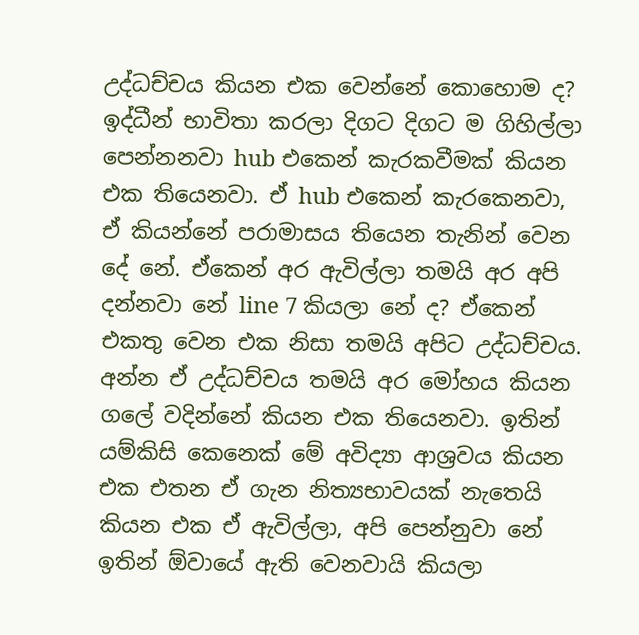උද්ධච්චය කියන එක වෙන්නේ කොහොම ද? ඉද්ධීන් භාවිතා කරලා දිගට දිගට ම ගිහිල්ලා පෙන්නනවා hub එකෙන් කැරකවීමක් කියන එක තියෙනවා. ඒ hub එකෙන් කැරකෙනවා, ඒ කියන්නේ පරාමාසය තියෙන තැනින් වෙන දේ නේ. ඒකෙන් අර ඇවිල්ලා තමයි අර අපි දන්නවා නේ line 7 කියලා නේ ද? ඒකෙන් එකතු වෙන එක නිසා තමයි අපිට උද්ධච්චය. අන්න ඒ උද්ධච්චය තමයි අර මෝහය කියන ගලේ වදින්නේ කියන එක තියෙනවා. ඉතින් යම්කිසි කෙනෙක් මේ අවිද්‍යා ආශ්‍රවය කියන එක එතන ඒ ගැන නිත්‍යභාවයක් නැතෙයි කියන එක ඒ ඇවිල්ලා, අපි පෙන්නුවා නේ ඉතින් ඕවායේ ඇති වෙනවායි කියලා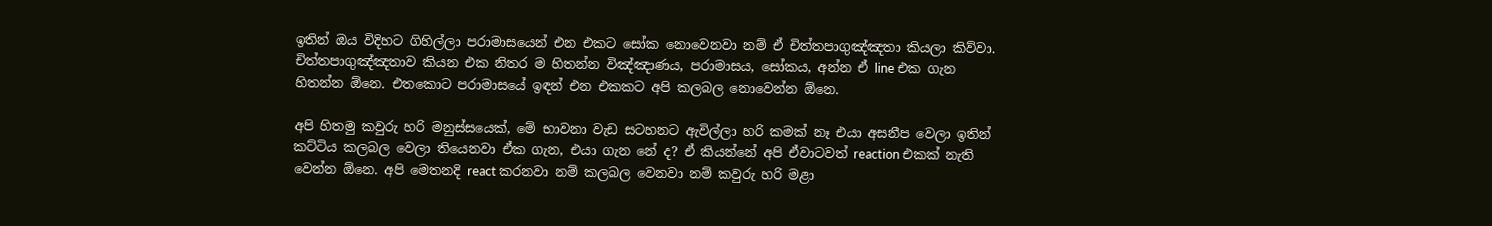ඉතින් ඔය විදිහට ගිහිල්ලා පරාමාසයෙන් එන එකට සෝක නොවෙනවා නම් ඒ චිත්තපාගුඤ්ඤතා කියලා කිව්වා. චිත්තපාගුඤ්ඤතාව කියන එක නිතර ම හිතන්න විඤ්ඤාණය, පරාමාසය, සෝකය, අන්න ඒ line එක ගැන හිතන්න ඕනෙ. එතකොට පරාමාසයේ ඉඳන් එන එකකට අපි කලබල නොවෙන්න ඕනෙ.

අපි හිතමු කවුරු හරි මනුස්සයෙක්, මේ භාවනා වැඩ සටහනට ඇවිල්ලා හරි කමක් නෑ එයා අසනීප වෙලා ඉතින් කට්ටිය කලබල වෙලා තියෙනවා ඒක ගැන, එයා ගැන නේ ද? ඒ කියන්නේ අපි ඒවාටවත් reaction එකක් නැති වෙන්න ඕනෙ. අපි මෙතනදි react කරනවා නම් කලබල වෙනවා නම් කවුරු හරි මළා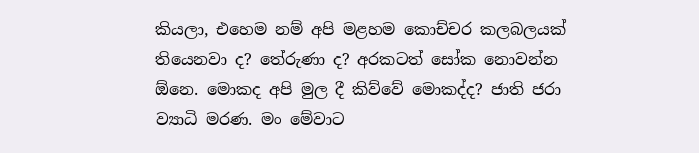කියලා, එහෙම නම් අපි මළහම කොච්චර කලබලයක් තියෙනවා ද? තේරුණා ද? අරකටත් සෝක නොවන්න ඕනෙ. මොකද අපි මුල දී කිව්වේ මොකද්ද? ජාති ජරා ව්‍යාධි මරණ. මං මේවාට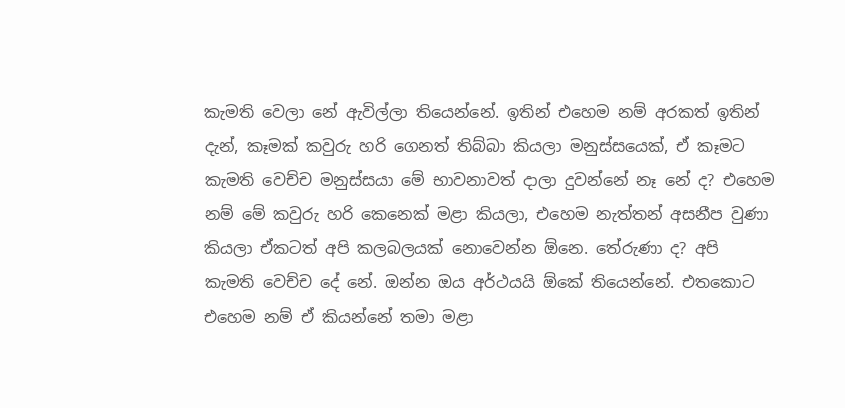කැමති වෙලා නේ ඇවිල්ලා තියෙන්නේ. ඉතින් එහෙම නම් අරකත් ඉතින් දැන්, කෑමක් කවුරු හරි ගෙනත් තිබ්බා කියලා මනුස්සයෙක්, ඒ කෑමට කැමති වෙච්ච මනුස්සයා මේ භාවනාවත් දාලා දුවන්නේ නෑ නේ ද? එහෙම නම් මේ කවුරු හරි කෙනෙක් මළා කියලා, එහෙම නැත්තන් අසනීප වුණා කියලා ඒකටත් අපි කලබලයක් නොවෙන්න ඕනෙ. තේරුණා ද? අපි කැමති වෙච්ච දේ නේ. ඔන්න ඔය අර්ථයයි ඕකේ තියෙන්නේ. එතකොට එහෙම නම් ඒ කියන්නේ තමා මළා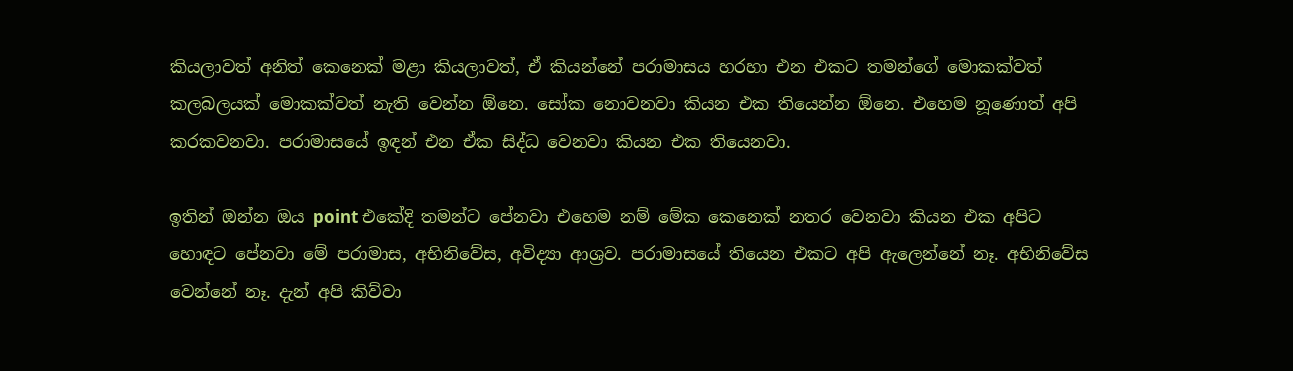කියලාවත් අනිත් කෙනෙක් මළා කියලාවත්, ඒ කියන්නේ පරාමාසය හරහා එන එකට තමන්ගේ මොකක්වත් කලබලයක් මොකක්වත් නැති වෙන්න ඕනෙ. සෝක නොවනවා කියන එක තියෙන්න ඕනෙ. එහෙම නූණොත් අපි කරකවනවා. පරාමාසයේ ඉඳන් එන ඒක සිද්ධ වෙනවා කියන එක තියෙනවා.

ඉතින් ඔන්න ඔය point එකේදි තමන්ට පේනවා එහෙම නම් මේක කෙනෙක් නතර වෙනවා කියන එක අපිට හොඳට පේනවා මේ පරාමාස, අභිනිවේස, අවිද්‍යා ආශ්‍රව. පරාමාසයේ තියෙන එකට අපි ඇලෙන්නේ නෑ. අභිනිවේස වෙන්නේ නෑ. දැන් අපි කිව්වා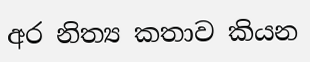අර නිත්‍ය කතාව කියන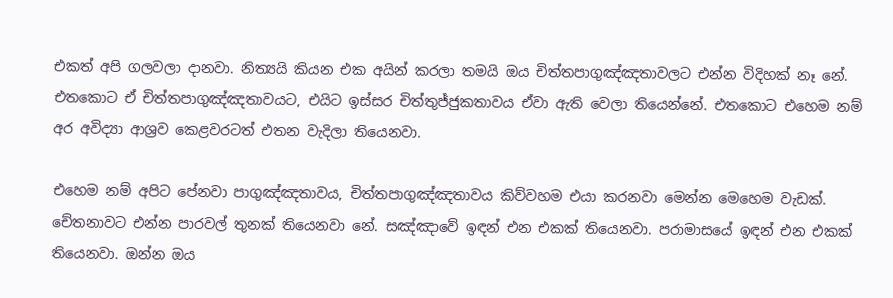එකත් අපි ගලවලා දානවා. නිත්‍යයි කියන එක අයින් කරලා තමයි ඔය චිත්තපාගුඤ්ඤතාවලට එන්න විදිහක් නෑ නේ. එතකොට ඒ චිත්තපාගුඤ්ඤතාවයට, එයිට ඉස්සර චිත්තුජ්ජුකතාවය ඒවා ඇති වෙලා තියෙන්නේ. එතකොට එහෙම නම් අර අවිද්‍යා ආශ්‍රව කෙළවරටත් එතන වැදිලා තියෙනවා.

එහෙම නම් අපිට පේනවා පාගුඤ්ඤතාවය, චිත්තපාගුඤ්ඤතාවය කිව්වහම එයා කරනවා මෙන්න මෙහෙම වැඩක්. චේතනාවට එන්න පාරවල් තුනක් තියෙනවා නේ. සඤ්ඤාවේ ඉඳන් එන එකක් තියෙනවා. පරාමාසයේ ඉඳන් එන එකක් තියෙනවා. ඔන්න ඔය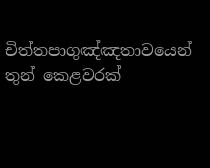චිත්තපාගුඤ්ඤතාවයෙන් තුන් කෙළවරක්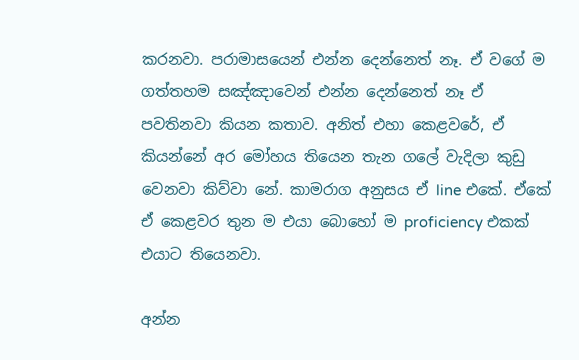කරනවා. පරාමාසයෙන් එන්න දෙන්නෙත් නෑ. ඒ වගේ ම ගත්තහම සඤ්ඤාවෙන් එන්න දෙන්නෙත් නෑ ඒ පවතිනවා කියන කතාව. අනිත් එහා කෙළවරේ, ඒ කියන්නේ අර මෝහය තියෙන තැන ගලේ වැදිලා කුඩු වෙනවා කිව්වා නේ. කාමරාග අනුසය ඒ line එකේ. ඒකේ ඒ කෙළවර තුන ම එයා බොහෝ ම proficiency එකක් එයාට තියෙනවා.

අන්න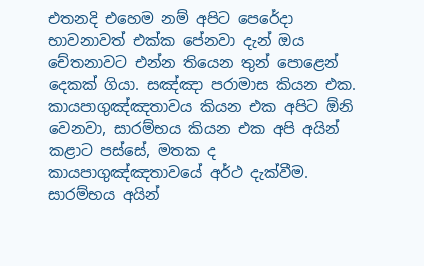එතනදි එහෙම නම් අපිට පෙරේදා භාවනාවත් එක්ක පේනවා දැන් ඔය චේතනාවට එන්න තියෙන තුන් පොළෙන් දෙකක් ගියා. සඤ්ඤා පරාමාස කියන එක. කායපාගුඤ්ඤතාවය කියන එක අපිට ඕනි වෙනවා, සාරම්භය කියන එක අපි අයින් කළාට පස්සේ, මතක ද කායපාගුඤ්ඤතාවයේ අර්ථ දැක්වීම. සාරම්භය අයින්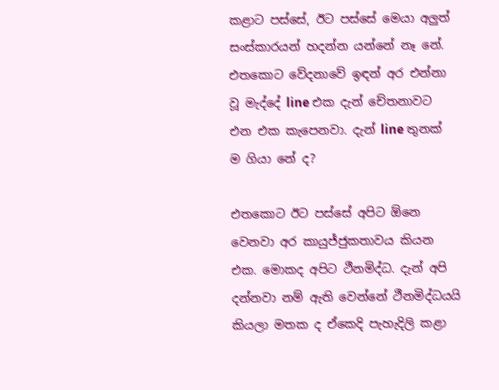කළාට පස්සේ, ඊට පස්සේ මෙයා අලුත් සංස්කාරයන් හදන්න යන්නේ නෑ නේ. එතකොට වේදනාවේ ඉඳන් අර එන්නා වූ මැද්දේ line එක දැන් චේතනාවට එන එක කැපෙනවා. දැන් line තුනක් ම ගියා නේ ද?

එතකොට ඊට පස්සේ අපිට ඕනෙ වෙනවා අර කායුජ්ජුකතාවය කියන එක. මොකද අපිට ථීනමිද්ධ. දැන් අපි දන්නවා නම් ඇති වෙන්නේ ථීනමිද්ධයයි කියලා මතක ද ඒකෙදි පැහැදිලි කළා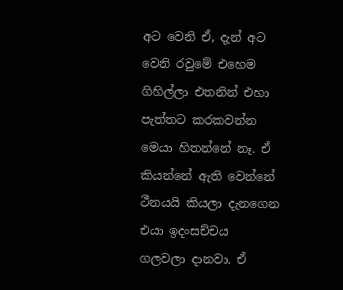අට වෙනි ඒ, දැන් අට වෙනි රවුමේ එහෙම ගිහිල්ලා එතනින් එහා පැත්තට කරකවන්න මෙයා හිතන්නේ නෑ. ඒ කියන්නේ ඇති වෙන්නේ ථීනයයි කියලා දැනගෙන එයා ඉදංසච්චය ගලවලා දානවා. ඒ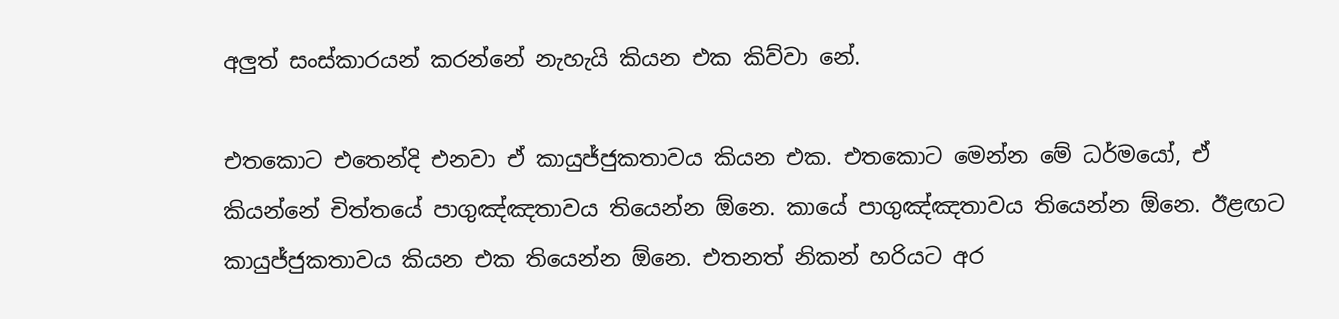අලුත් සංස්කාරයන් කරන්නේ නැහැයි කියන එක කිව්වා නේ.

එතකොට එතෙන්දි එනවා ඒ කායුජ්ජුකතාවය කියන එක. එතකොට මෙන්න මේ ධර්මයෝ, ඒ කියන්නේ චිත්තයේ පාගුඤ්ඤතාවය තියෙන්න ඕනෙ. කායේ පාගුඤ්ඤතාවය තියෙන්න ඕනෙ. ඊළඟට කායුජ්ජුකතාවය කියන එක තියෙන්න ඕනෙ. එතනත් නිකන් හරියට අර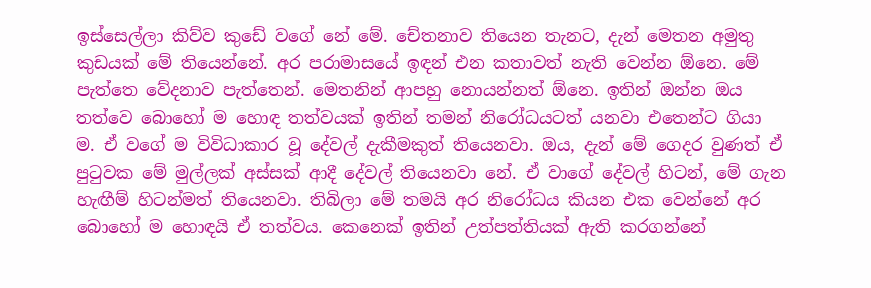ඉස්සෙල්ලා කිව්ව කුඩේ වගේ නේ මේ. චේතනාව තියෙන තැනට, දැන් මෙතන අමුතු කුඩයක් මේ තියෙන්නේ. අර පරාමාසයේ ඉඳන් එන කතාවත් නැති වෙන්න ඕනෙ. මේ පැත්තෙ වේදනාව පැත්තෙන්. මෙතනින් ආපහු නොයන්නත් ඕනෙ. ඉතින් ඔන්න ඔය තත්වෙ බොහෝ ම හොඳ තත්වයක් ඉතින් තමන් නිරෝධයටත් යනවා එතෙන්ට ගියා ම. ඒ වගේ ම විවිධාකාර වූ දේවල් දැකීමකුත් තියෙනවා. ඔය, දැන් මේ ගෙදර වුණත් ඒ පුටුවක මේ මුල්ලක් අස්සක් ආදී දේවල් තියෙනවා නේ. ඒ වාගේ දේවල් හිටන්, මේ ගැන හැඟීම් හිටන්මත් තියෙනවා. තිබිලා මේ තමයි අර නිරෝධය කියන එක වෙන්නේ අර බොහෝ ම හොඳයි ඒ තත්වය. කෙනෙක් ඉතින් උත්පත්තියක් ඇති කරගන්නේ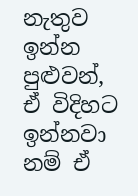නැතුව ඉන්න පුළුවන්, ඒ විදිහට ඉන්නවා නම් ඒ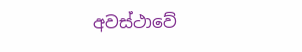අවස්ථාවේ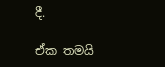දී.

ඒක තමයි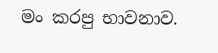මං කරපු භාවනාව.